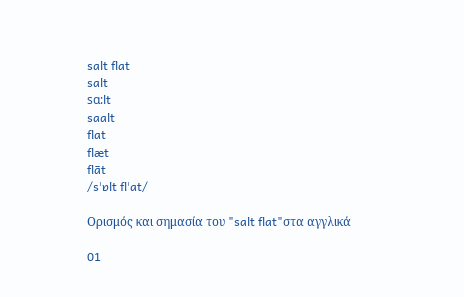salt flat
salt
sɑ:lt
saalt
flat
flæt
flāt
/sˈɒlt flˈat/

Ορισμός και σημασία του "salt flat"στα αγγλικά

01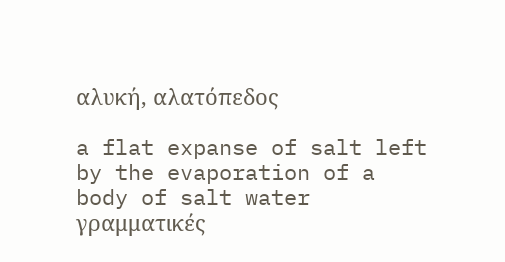αλυκή, αλατόπεδος

a flat expanse of salt left by the evaporation of a body of salt water
γραμματικές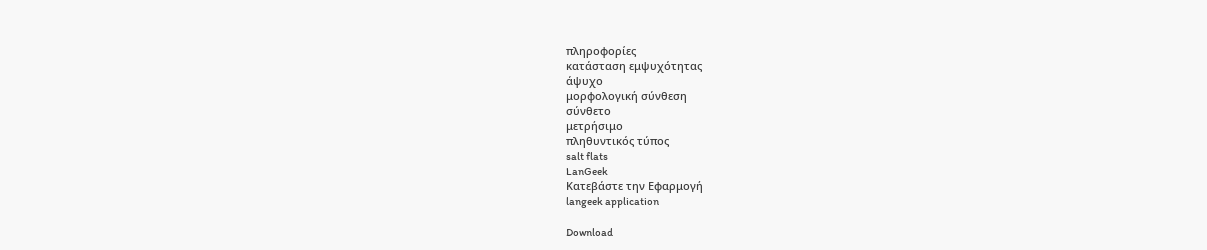πληροφορίες
κατάσταση εμψυχότητας
άψυχο
μορφολογική σύνθεση
σύνθετο
μετρήσιμο
πληθυντικός τύπος
salt flats
LanGeek
Κατεβάστε την Εφαρμογή
langeek application

Download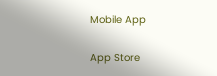Mobile App

App Store